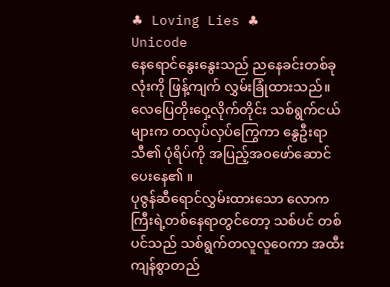♣ Loving Lies ♣
Unicode
နေရောင်နွေးနွေးသည် ညနေခင်းတစ်ခုလုံးကို ဖြန့်ကျက် လွှမ်းခြုံထားသည်။လေပြေတိုးဝှေ့လိုက်တိုင်း သစ်ရွက်ငယ်များက တလှပ်လှပ်ကြွေကာ နွေဦးရာသီ၏ ပုံရိပ်ကို အပြည့်အဝဖော်ဆောင်ပေးနေ၏ ။
ပုဇွန်ဆီရောင်လွှမ်းထားသော လောကကြီးရဲ့တစ်နေရာတွင်တော့ သစ်ပင် တစ်ပင်သည် သစ်ရွက်တလူလူဝေကာ အထီးကျန်စွာတည်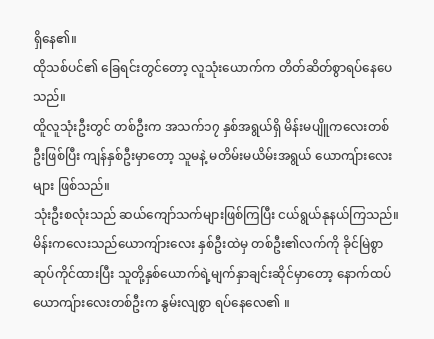ရှိနေ၏။
ထိုသစ်ပင်၏ ခြေရင်းတွင်တော့ လူသုံးယောက်က တိတ်ဆိတ်စွာရပ်နေပေသည်။
ထိူလူသုံးဦးတွင် တစ်ဦးက အသက်၁၇ နှစ်အရွယ်ရှိ မိန်းမပျိူကလေးတစ်ဦးဖြစ်ပြီး ကျန်နှစ်ဦးမှာတော့ သူမနဲ့ မတိမ်းမယိမ်းအရွယ် ယောကျ်ားလေးများ ဖြစ်သည်။
သုံးဦးစလုံးသည် ဆယ်ကျော်သက်များဖြစ်ကြပြီး ငယ်ရွယ်နုနယ်ကြသည်။ မိန်းကလေးသည်ယောကျ်ားလေး နှစ်ဦးထဲမှ တစ်ဦး၏လက်ကို ခိုင်မြဲစွာ ဆုပ်ကိုင်ထားပြီး သူတို့နှစ်ယောက်ရဲ့မျက်နှာချင်းဆိုင်မှာတော့ နောက်ထပ် ယောကျ်ားလေးတစ်ဦးက နွမ်းလျစွာ ရပ်နေလေ၏ ။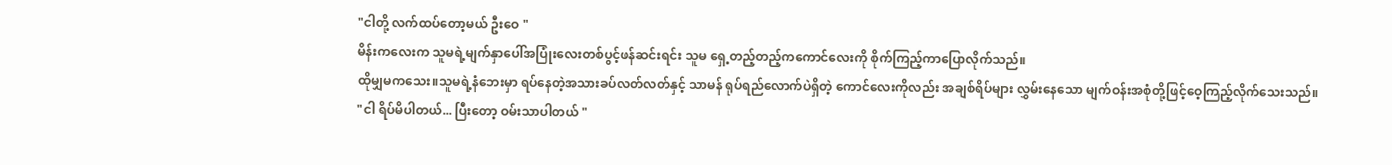"ငါတို့ လက်ထပ်တော့မယ် ဦးဝေ "
မိန်းကလေးက သူမရဲ့မျက်နှာပေါ်အပြုံးလေးတစ်ပွင့်ဖန်ဆင်းရင်း သူမ ရှေ့တည့်တည့်ကကောင်လေးကို စိုက်ကြည့်ကာပြောလိုက်သည်။
ထိုမျှမကသေး။သူမရဲ့နံဘေးမှာ ရပ်နေတဲ့အသားခပ်လတ်လတ်နှင့် သာမန် ရုပ်ရည်လောက်ပဲရှိတဲ့ ကောင်လေးကိုလည်း အချစ်ရိပ်များ လွှမ်းနေသော မျက်ဝန်းအစုံတို့ဖြင့်ဝေ့ကြည့်လိုက်သေးသည်။
"ငါ ရိပ်မိပါတယ်... ပြီးတော့ ဝမ်းသာပါတယ် "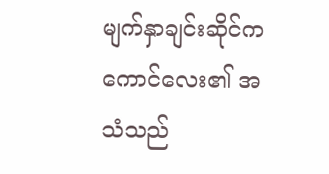မျက်နှာချင်းဆိုင်က ကောင်လေး၏ အသံသည်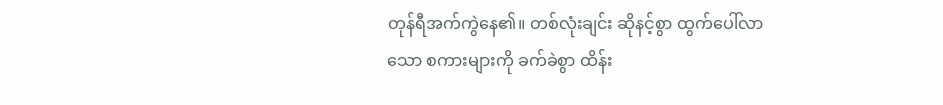တုန်ရီအက်ကွဲနေ၏။ တစ်လုံးချင်း ဆိုနင့်စွာ ထွက်ပေါ်လာသော စကားများကို ခက်ခဲစွာ ထိန်း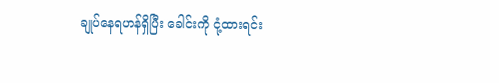ချုပ်နေရဟန်ရှိပြီး ခေါင်းကို ငုံ့ထားရင်း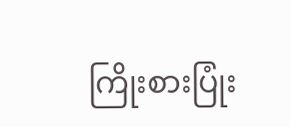ကြိုးစားပြုံး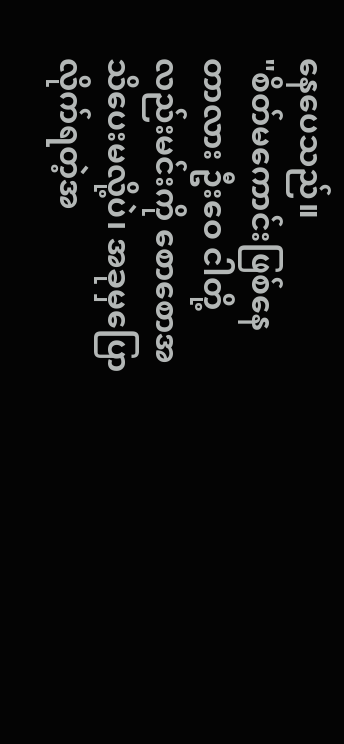နေပေသည်။
"စိတ်မကောင်းဖြစ်နေတာလား ဦးဝေ ငါတို့လည်းမင်းကို စောစောအသိပေးမလို့ပဲ၊ အခုမှပြောလိုက်ရတဲ့အ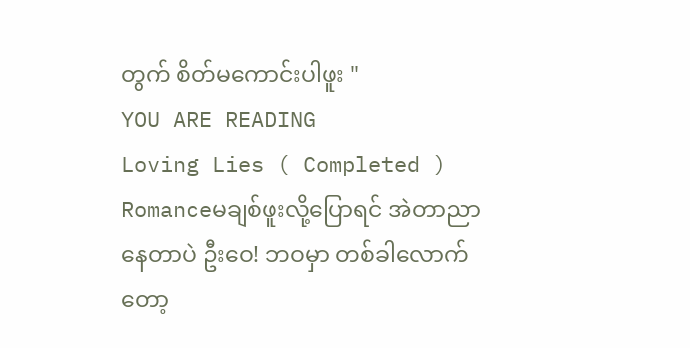တွက် စိတ်မကောင်းပါဖူး "
YOU ARE READING
Loving Lies ( Completed )
Romanceမချစ်ဖူးလို့ပြောရင် အဲတာညာနေတာပဲ ဦးဝေ! ဘဝမှာ တစ်ခါလောက်တော့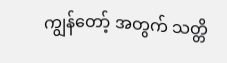ကျွန်တော့် အတွက် သတ္တိ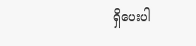ရှိပေးပါ